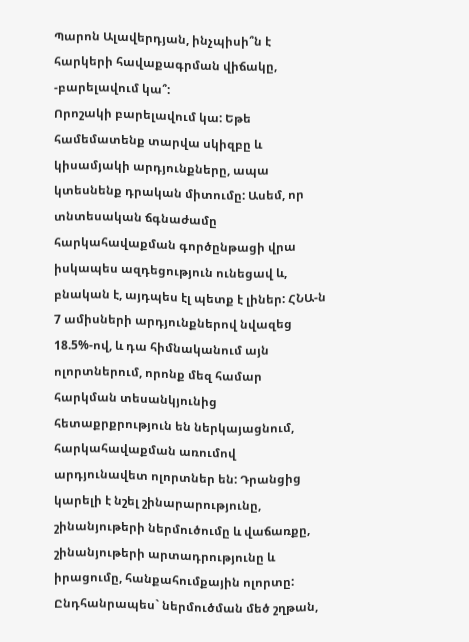Պարոն Ալավերդյան, ինչպիսի՞ն է հարկերի հավաքագրման վիճակը, -բարելավում կա՞:
Որոշակի բարելավում կա: Եթե համեմատենք տարվա սկիզբը և կիսամյակի արդյունքները, ապա կտեսնենք դրական միտումը: Ասեմ, որ տնտեսական ճգնաժամը հարկահավաքման գործընթացի վրա իսկապես ազդեցություն ունեցավ և, բնական է, այդպես էլ պետք է լիներ: ՀՆԱ-ն 7 ամիսների արդյունքներով նվազեց 18.5%-ով, և դա հիմնականում այն ոլորտներում, որոնք մեզ համար հարկման տեսանկյունից հետաքրքրություն են ներկայացնում, հարկահավաքման առումով արդյունավետ ոլորտներ են: Դրանցից կարելի է նշել շինարարությունը, շինանյութերի ներմուծումը և վաճառքը, շինանյութերի արտադրությունը և իրացումը, հանքահումքային ոլորտը: Ընդհանրապես` ներմուծման մեծ շղթան,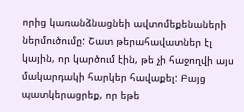որից կառանձնացնեի ավտոմեքենաների ներմուծումը: Շատ թերահավատներ էլ կային, որ կարծում էին, թե չի հաջողվի այս մակարդակի հարկեր հավաքել: Բայց պատկերացրեք, որ եթե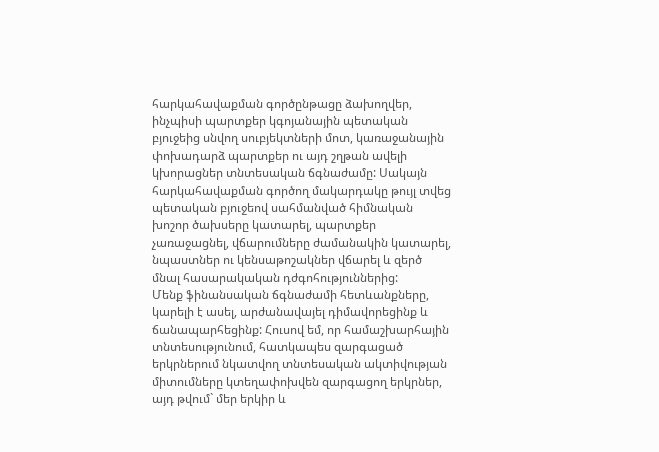հարկահավաքման գործընթացը ձախողվեր, ինչպիսի պարտքեր կգոյանային պետական բյուջեից սնվող սուբյեկտների մոտ, կառաջանային փոխադարձ պարտքեր ու այդ շղթան ավելի կխորացներ տնտեսական ճգնաժամը: Սակայն հարկահավաքման գործող մակարդակը թույլ տվեց պետական բյուջեով սահմանված հիմնական խոշոր ծախսերը կատարել, պարտքեր չառաջացնել, վճարումները ժամանակին կատարել, նպաստներ ու կենսաթոշակներ վճարել և զերծ մնալ հասարակական դժգոհություններից:
Մենք ֆինանսական ճգնաժամի հետևանքները, կարելի է ասել, արժանավայել դիմավորեցինք և ճանապարհեցինք: Հուսով եմ, որ համաշխարհային տնտեսությունում, հատկապես զարգացած երկրներում նկատվող տնտեսական ակտիվության միտումները կտեղափոխվեն զարգացող երկրներ, այդ թվում` մեր երկիր և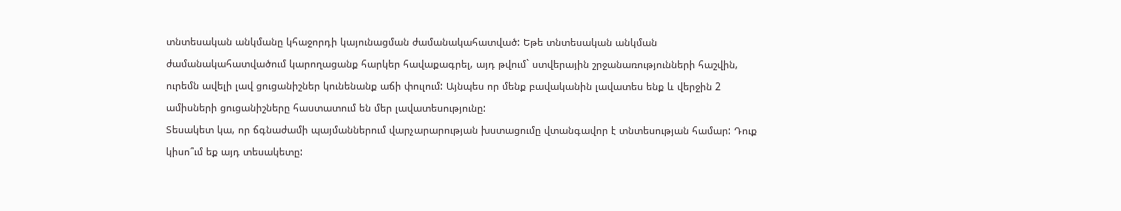տնտեսական անկմանը կհաջորդի կայունացման ժամանակահատված: Եթե տնտեսական անկման ժամանակահատվածում կարողացանք հարկեր հավաքագրել, այդ թվում` ստվերային շրջանառությունների հաշվին, ուրեմն ավելի լավ ցուցանիշներ կունենանք աճի փուլում: Այնպես որ մենք բավականին լավատես ենք և վերջին 2 ամիսների ցուցանիշները հաստատում են մեր լավատեսությունը:
Տեսակետ կա, որ ճգնաժամի պայմաններում վարչարարության խստացումը վտանգավոր է տնտեսության համար: Դուք կիսո՞ւմ եք այդ տեսակետը: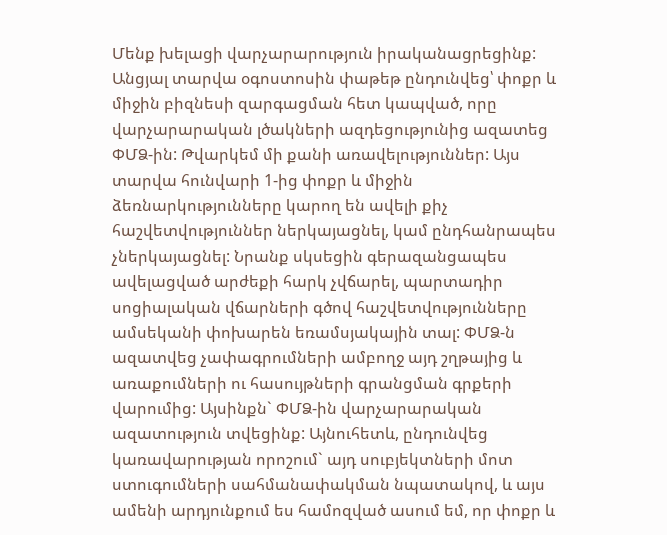Մենք խելացի վարչարարություն իրականացրեցինք: Անցյալ տարվա օգոստոսին փաթեթ ընդունվեց՝ փոքր և միջին բիզնեսի զարգացման հետ կապված, որը վարչարարական լծակների ազդեցությունից ազատեց ՓՄՁ-ին: Թվարկեմ մի քանի առավելություններ: Այս տարվա հունվարի 1-ից փոքր և միջին ձեռնարկությունները կարող են ավելի քիչ հաշվետվություններ ներկայացնել, կամ ընդհանրապես չներկայացնել: Նրանք սկսեցին գերազանցապես ավելացված արժեքի հարկ չվճարել, պարտադիր սոցիալական վճարների գծով հաշվետվությունները ամսեկանի փոխարեն եռամսյակային տալ: ՓՄՁ-ն ազատվեց չափագրումների ամբողջ այդ շղթայից և առաքումների ու հասույթների գրանցման գրքերի վարումից: Այսինքն` ՓՄՁ-ին վարչարարական ազատություն տվեցինք: Այնուհետև, ընդունվեց կառավարության որոշում` այդ սուբյեկտների մոտ ստուգումների սահմանափակման նպատակով, և այս ամենի արդյունքում ես համոզված ասում եմ, որ փոքր և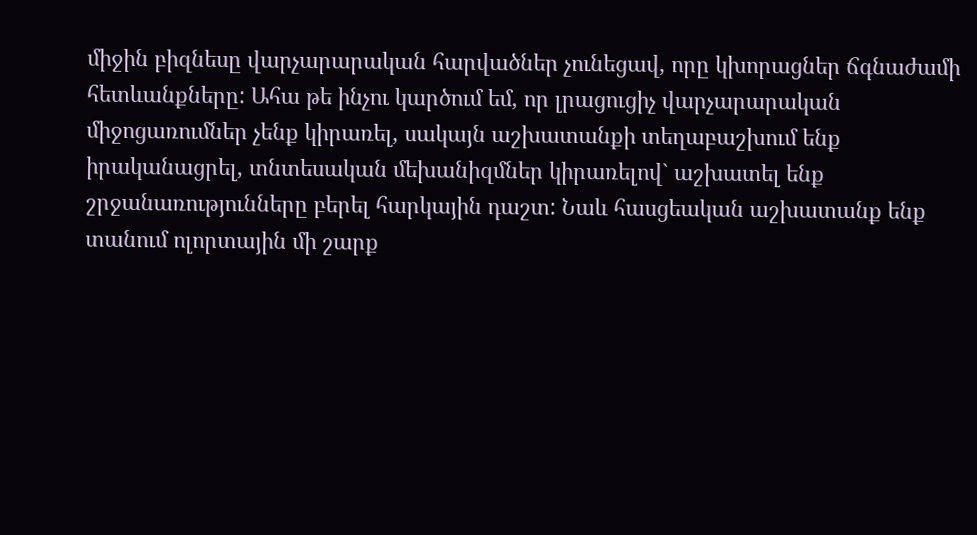միջին բիզնեսը վարչարարական հարվածներ չունեցավ, որը կխորացներ ճգնաժամի հետևանքները: Ահա թե ինչու կարծում եմ, որ լրացուցիչ վարչարարական միջոցառումներ չենք կիրառել, սակայն աշխատանքի տեղաբաշխում ենք իրականացրել, տնտեսական մեխանիզմներ կիրառելով` աշխատել ենք շրջանառությունները բերել հարկային դաշտ: Նաև հասցեական աշխատանք ենք տանում ոլորտային մի շարք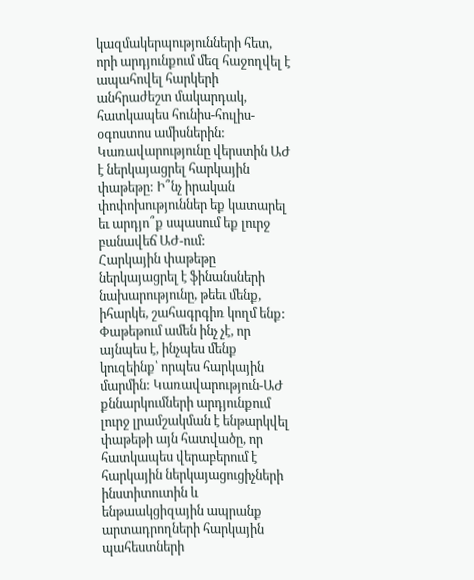կազմակերպությունների հետ, որի արդյունքում մեզ հաջողվել է ապահովել հարկերի անհրաժեշտ մակարդակ, հատկապես հունիս-հուլիս-օգոստոս ամիսներին:
Կառավարությունը վերստին ԱԺ է ներկայացրել հարկային փաթեթը: Ի՞նչ իրական փոփոխություններ եք կատարել եւ արդյո՞ք սպասում եք լուրջ բանավեճ ԱԺ-ում:
Հարկային փաթեթը ներկայացրել է ֆինանսների նախարությունը, թեեւ մենք, իհարկե, շահագրգիռ կողմ ենք: Փաթեթում ամեն ինչ չէ, որ այնպես է, ինչպես մենք կուզեինք՝ որպես հարկային մարմին: Կառավարություն-ԱԺ քննարկումների արդյունքում լուրջ լրամշակման է ենթարկվել փաթեթի այն հատվածը, որ հատկապես վերաբերում է հարկային ներկայացուցիչների ինստիտուտին և ենթաակցիզային ապրանք արտադրողների հարկային պահեստների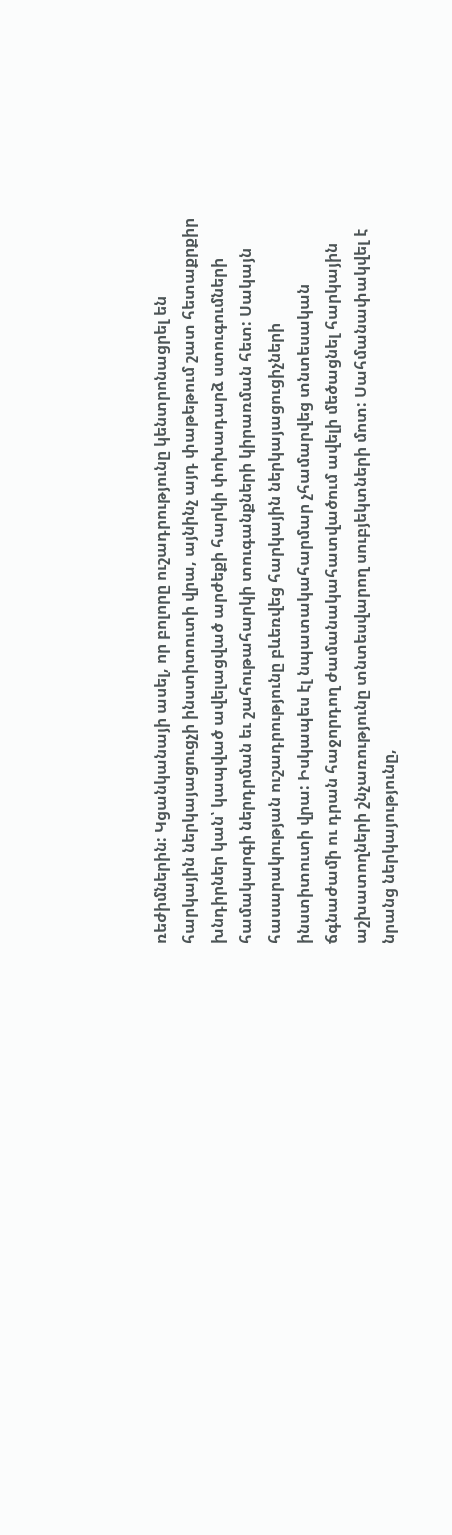ռեժիմներին: Կցանկանայի ասել, որ բոլորը ուշադրությունը կենտրոնացրել են հարկային ներկայացուցչի ինստիտուտի վրա, այնինչ այդ փաթեթում շատ հետաքրքիր խնդիրներ կան՝ կապված ավելացված արժեքի հարկի փոխադարձ ստուգումների համակարգի ներդրման եւ շահութահարկի տուգանքների կիրառման հետ: Սակայն հասարակության ուշադրությունը բևեռվեց հարկային ներկայացուցիչների ինստիտուտի վրա: Իսկապես էլ նպատակահարմար չհամարվեց տնտեսական ճգնաժամի ու դրան հաջորդող ժամանակահատվածում ավելի մեծացնել հարկային աշխատողների շնչառությունը տնտեսվարող սուբյեկտների մոտ: Սահմանափակվել է նրանց ներկայությունը,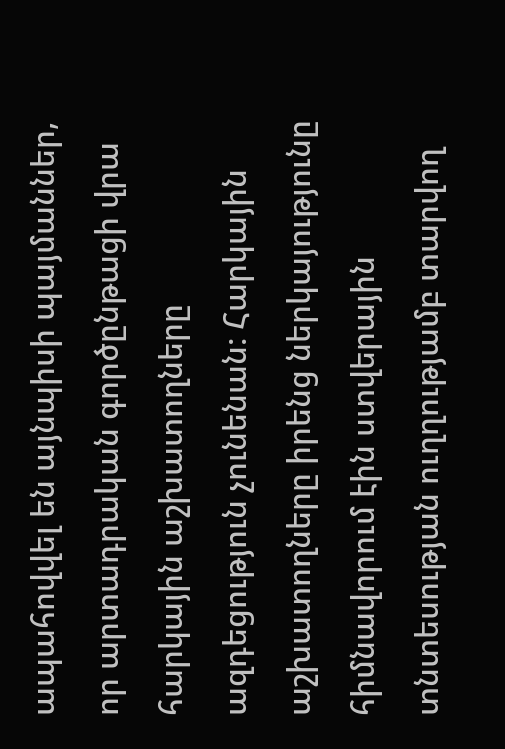ապահովվել են այնպիսի պայմաններ, որ արտադրական գործընթացի վրա հարկային աշխատողները ազդեցություն չունենան: Հարկային աշխատողները իրենց ներկայությունը հիմնավորում էին ստվերային տնտեսության ուղղությամբ տարվող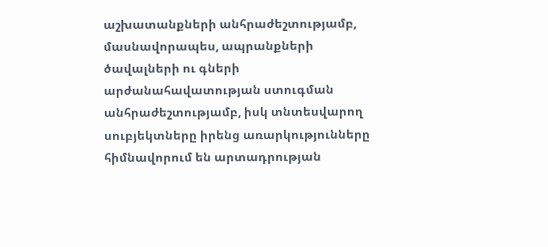աշխատանքների անհրաժեշտությամբ, մասնավորապես, ապրանքների ծավալների ու գների արժանահավատության ստուգման անհրաժեշտությամբ, իսկ տնտեսվարող սուբյեկտները իրենց առարկությունները հիմնավորում են արտադրության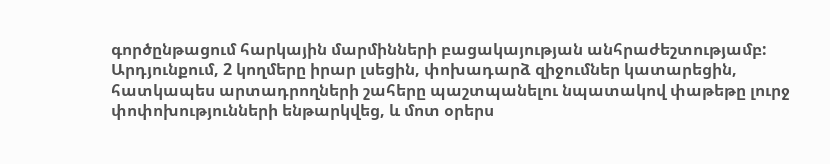գործընթացում հարկային մարմինների բացակայության անհրաժեշտությամբ: Արդյունքում, 2 կողմերը իրար լսեցին, փոխադարձ զիջումներ կատարեցին, հատկապես արտադրողների շահերը պաշտպանելու նպատակով փաթեթը լուրջ փոփոխությունների ենթարկվեց, և մոտ օրերս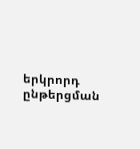երկրորդ ընթերցման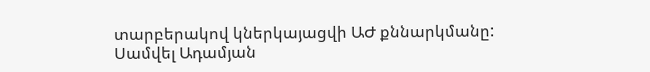տարբերակով կներկայացվի ԱԺ քննարկմանը:
Սամվել Ադամյան